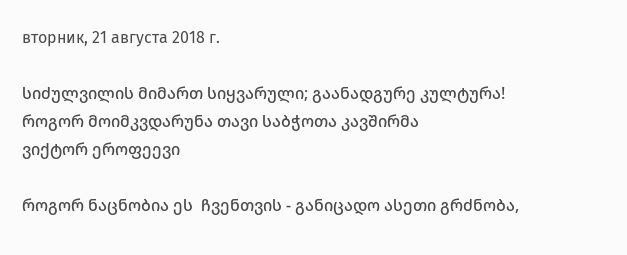вторник, 21 августа 2018 г.

სიძულვილის მიმართ სიყვარული; გაანადგურე კულტურა!  როგორ მოიმკვდარუნა თავი საბჭოთა კავშირმა
ვიქტორ ეროფეევი

როგორ ნაცნობია ეს  ჩვენთვის - განიცადო ასეთი გრძნობა,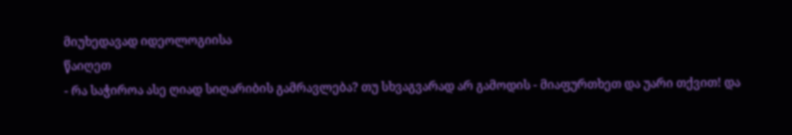მიუხედავად იდეოლოგიისა
წაიღეთ
- რა საჭიროა ასე ღიად სიღარიბის გამრავლება? თუ სხვაგვარად არ გამოდის - მიაფურთხეთ და უარი თქვით! და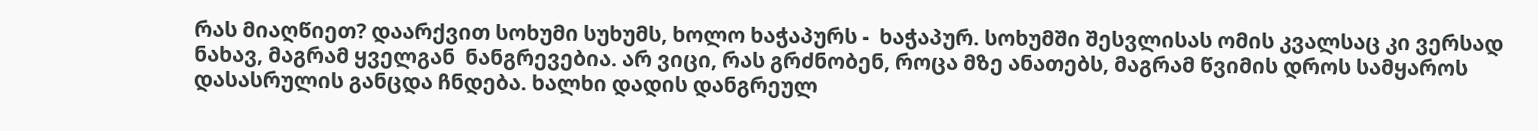რას მიაღწიეთ? დაარქვით სოხუმი სუხუმს, ხოლო ხაჭაპურს -  ხაჭაპურ. სოხუმში შესვლისას ომის კვალსაც კი ვერსად ნახავ, მაგრამ ყველგან  ნანგრევებია. არ ვიცი, რას გრძნობენ, როცა მზე ანათებს, მაგრამ წვიმის დროს სამყაროს დასასრულის განცდა ჩნდება. ხალხი დადის დანგრეულ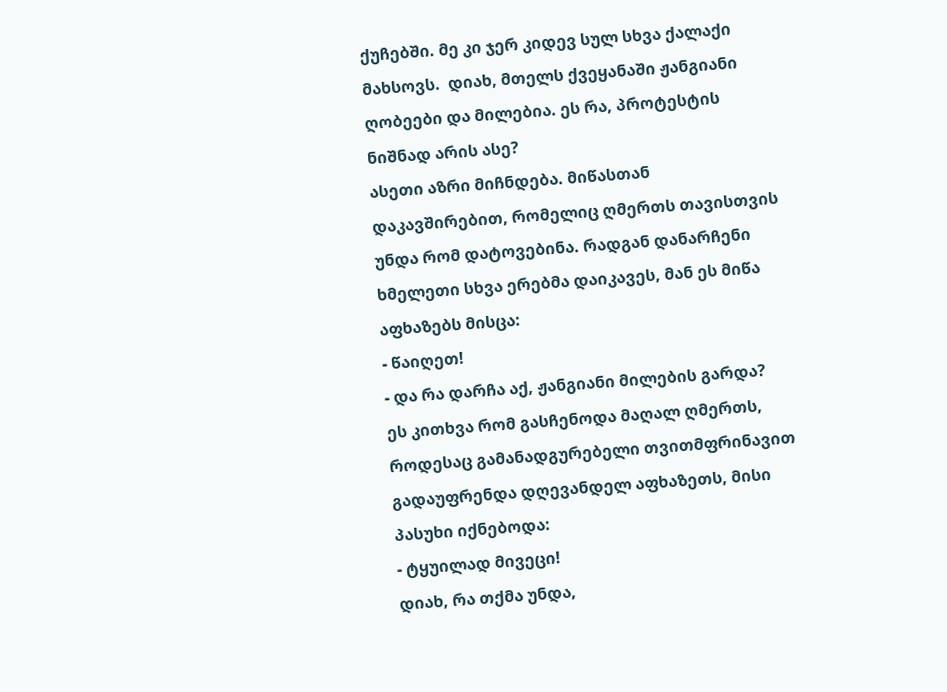ქუჩებში. მე კი ჯერ კიდევ სულ სხვა ქალაქი მახსოვს.  დიახ, მთელს ქვეყანაში ჟანგიანი ღობეები და მილებია. ეს რა, პროტესტის ნიშნად არის ასე?
ასეთი აზრი მიჩნდება. მიწასთან დაკავშირებით, რომელიც ღმერთს თავისთვის უნდა რომ დატოვებინა. რადგან დანარჩენი ხმელეთი სხვა ერებმა დაიკავეს, მან ეს მიწა  აფხაზებს მისცა:
- წაიღეთ!
- და რა დარჩა აქ, ჟანგიანი მილების გარდა?
ეს კითხვა რომ გასჩენოდა მაღალ ღმერთს, როდესაც გამანადგურებელი თვითმფრინავით გადაუფრენდა დღევანდელ აფხაზეთს, მისი პასუხი იქნებოდა:
- ტყუილად მივეცი!
დიახ, რა თქმა უნდა,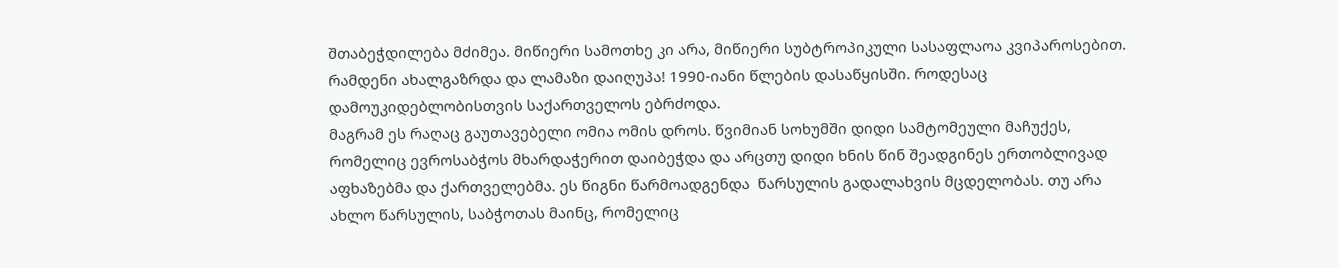შთაბეჭდილება მძიმეა. მიწიერი სამოთხე კი არა, მიწიერი სუბტროპიკული სასაფლაოა კვიპაროსებით. რამდენი ახალგაზრდა და ლამაზი დაიღუპა! 1990-იანი წლების დასაწყისში. როდესაც დამოუკიდებლობისთვის საქართველოს ებრძოდა.
მაგრამ ეს რაღაც გაუთავებელი ომია ომის დროს. წვიმიან სოხუმში დიდი სამტომეული მაჩუქეს, რომელიც ევროსაბჭოს მხარდაჭერით დაიბეჭდა და არცთუ დიდი ხნის წინ შეადგინეს ერთობლივად აფხაზებმა და ქართველებმა. ეს წიგნი წარმოადგენდა  წარსულის გადალახვის მცდელობას. თუ არა ახლო წარსულის, საბჭოთას მაინც, რომელიც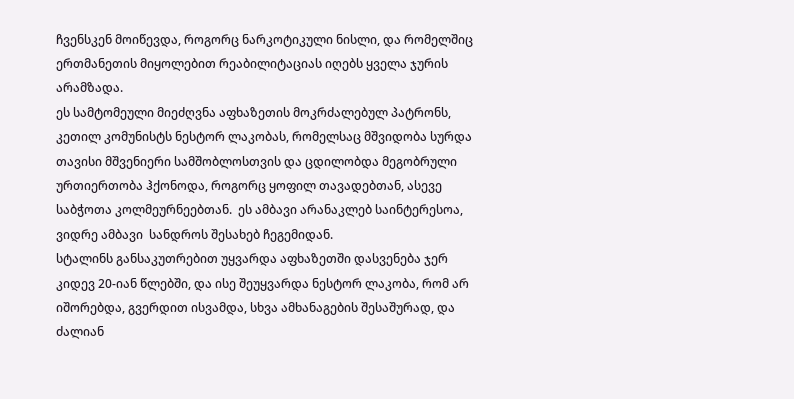ჩვენსკენ მოიწევდა, როგორც ნარკოტიკული ნისლი, და რომელშიც ერთმანეთის მიყოლებით რეაბილიტაციას იღებს ყველა ჯურის არამზადა.
ეს სამტომეული მიეძღვნა აფხაზეთის მოკრძალებულ პატრონს, კეთილ კომუნისტს ნესტორ ლაკობას, რომელსაც მშვიდობა სურდა თავისი მშვენიერი სამშობლოსთვის და ცდილობდა მეგობრული ურთიერთობა ჰქონოდა, როგორც ყოფილ თავადებთან, ასევე საბჭოთა კოლმეურნეებთან.  ეს ამბავი არანაკლებ საინტერესოა, ვიდრე ამბავი  სანდროს შესახებ ჩეგემიდან.
სტალინს განსაკუთრებით უყვარდა აფხაზეთში დასვენება ჯერ კიდევ 20-იან წლებში, და ისე შეუყვარდა ნესტორ ლაკობა, რომ არ იშორებდა, გვერდით ისვამდა, სხვა ამხანაგების შესაშურად, და ძალიან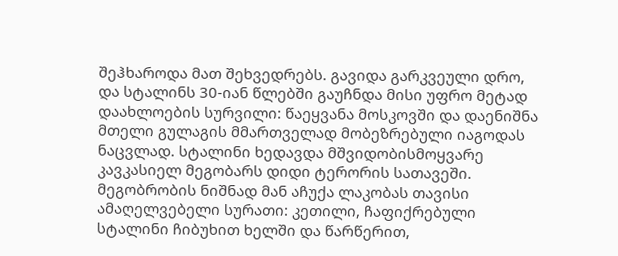შეჰხაროდა მათ შეხვედრებს. გავიდა გარკვეული დრო, და სტალინს 30-იან წლებში გაუჩნდა მისი უფრო მეტად დაახლოების სურვილი: წაეყვანა მოსკოვში და დაენიშნა მთელი გულაგის მმართველად მობეზრებული იაგოდას ნაცვლად. სტალინი ხედავდა მშვიდობისმოყვარე კავკასიელ მეგობარს დიდი ტერორის სათავეში.
მეგობრობის ნიშნად მან აჩუქა ლაკობას თავისი ამაღელვებელი სურათი: კეთილი, ჩაფიქრებული სტალინი ჩიბუხით ხელში და წარწერით,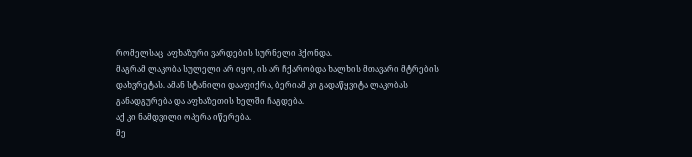რომელსაც  აფხაზური ვარდების სურნელი ჰქონდა.
მაგრამ ლაკობა სულელი არ იყო, ის არ ჩქარობდა ხალხის მთავარი მტრების დახვრეტას. ამან სტანილი დააფიქრა, ბერიამ კი გადაწყვიტა ლაკობას განადგურება და აფხაზეთის ხელში ჩაგდება.
აქ კი ნამდვილი ოპერა იწერება.
მე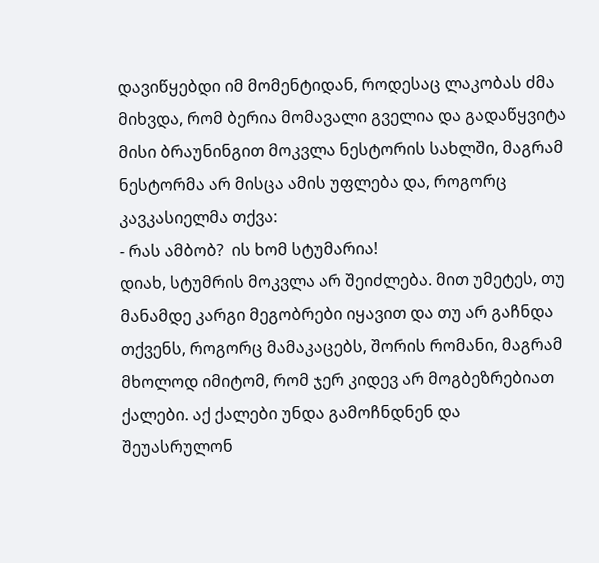დავიწყებდი იმ მომენტიდან, როდესაც ლაკობას ძმა მიხვდა, რომ ბერია მომავალი გველია და გადაწყვიტა მისი ბრაუნინგით მოკვლა ნესტორის სახლში, მაგრამ ნესტორმა არ მისცა ამის უფლება და, როგორც კავკასიელმა თქვა:
- რას ამბობ?  ის ხომ სტუმარია!
დიახ, სტუმრის მოკვლა არ შეიძლება. მით უმეტეს, თუ მანამდე კარგი მეგობრები იყავით და თუ არ გაჩნდა თქვენს, როგორც მამაკაცებს, შორის რომანი, მაგრამ მხოლოდ იმიტომ, რომ ჯერ კიდევ არ მოგბეზრებიათ ქალები. აქ ქალები უნდა გამოჩნდნენ და შეუასრულონ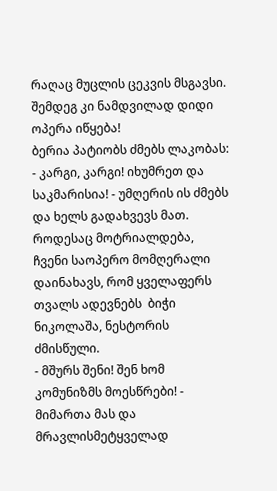რაღაც მუცლის ცეკვის მსგავსი. შემდეგ კი ნამდვილად დიდი ოპერა იწყება!
ბერია პატიობს ძმებს ლაკობას:
- კარგი, კარგი! იხუმრეთ და საკმარისია! - უმღერის ის ძმებს და ხელს გადახვევს მათ.
როდესაც მოტრიალდება, ჩვენი საოპერო მომღერალი დაინახავს, რომ ყველაფერს თვალს ადევნებს  ბიჭი ნიკოლაშა, ნესტორის ძმისწული.
- მშურს შენი! შენ ხომ კომუნიზმს მოესწრები! - მიმართა მას და მრავლისმეტყველად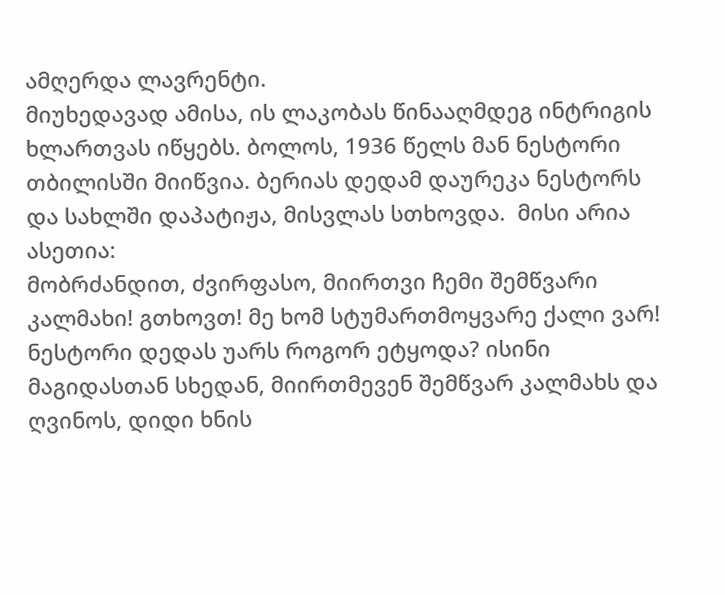ამღერდა ლავრენტი.
მიუხედავად ამისა, ის ლაკობას წინააღმდეგ ინტრიგის ხლართვას იწყებს. ბოლოს, 1936 წელს მან ნესტორი თბილისში მიიწვია. ბერიას დედამ დაურეკა ნესტორს და სახლში დაპატიჟა, მისვლას სთხოვდა.  მისი არია ასეთია:
მობრძანდით, ძვირფასო, მიირთვი ჩემი შემწვარი კალმახი! გთხოვთ! მე ხომ სტუმართმოყვარე ქალი ვარ!
ნესტორი დედას უარს როგორ ეტყოდა? ისინი მაგიდასთან სხედან, მიირთმევენ შემწვარ კალმახს და ღვინოს, დიდი ხნის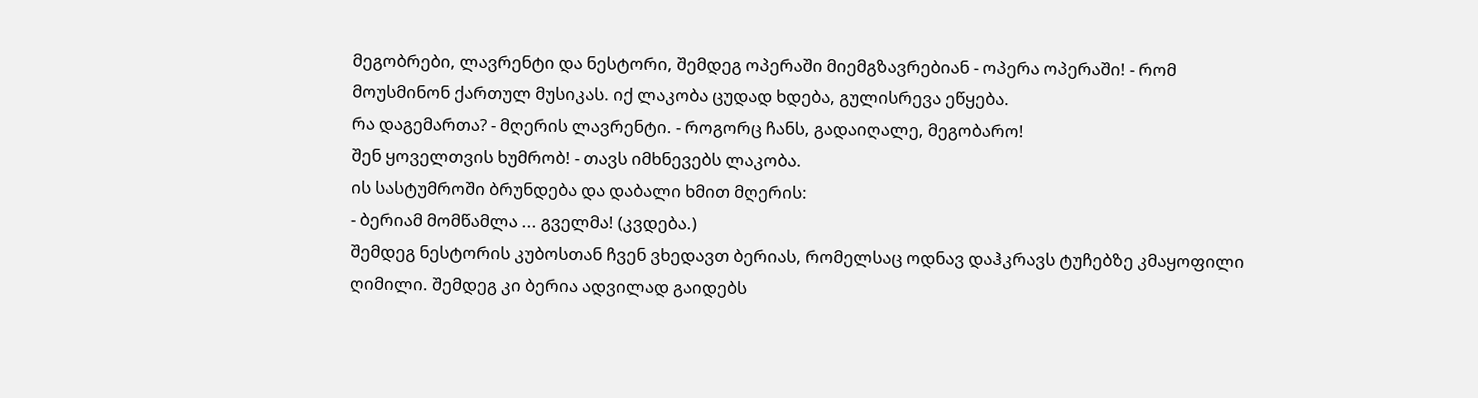მეგობრები, ლავრენტი და ნესტორი, შემდეგ ოპერაში მიემგზავრებიან - ოპერა ოპერაში! - რომ მოუსმინონ ქართულ მუსიკას. იქ ლაკობა ცუდად ხდება, გულისრევა ეწყება.
რა დაგემართა? - მღერის ლავრენტი. - როგორც ჩანს, გადაიღალე, მეგობარო!
შენ ყოველთვის ხუმრობ! - თავს იმხნევებს ლაკობა.
ის სასტუმროში ბრუნდება და დაბალი ხმით მღერის:
- ბერიამ მომწამლა ... გველმა! (კვდება.)
შემდეგ ნესტორის კუბოსთან ჩვენ ვხედავთ ბერიას, რომელსაც ოდნავ დაჰკრავს ტუჩებზე კმაყოფილი ღიმილი. შემდეგ კი ბერია ადვილად გაიდებს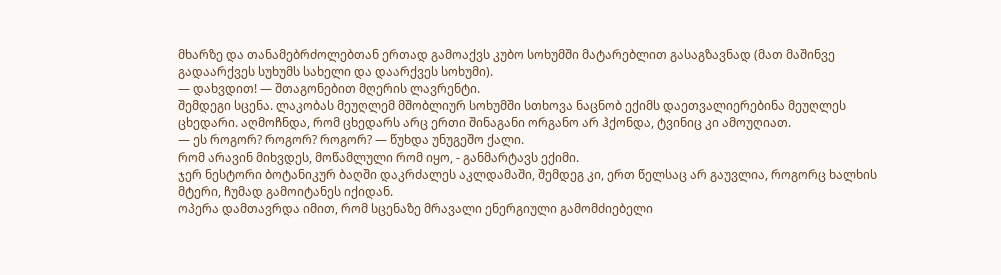მხარზე და თანამებრძოლებთან ერთად გამოაქვს კუბო სოხუმში მატარებლით გასაგზავნად (მათ მაშინვე გადაარქვეს სუხუმს სახელი და დაარქვეს სოხუმი).
— დახვდით! — შთაგონებით მღერის ლავრენტი.
შემდეგი სცენა. ლაკობას მეუღლემ მშობლიურ სოხუმში სთხოვა ნაცნობ ექიმს დაეთვალიერებინა მეუღლეს ცხედარი. აღმოჩნდა, რომ ცხედარს არც ერთი შინაგანი ორგანო არ ჰქონდა, ტვინიც კი ამოუღიათ.
— ეს როგორ? როგორ? როგორ? — წუხდა უნუგეშო ქალი.
რომ არავინ მიხვდეს, მოწამლული რომ იყო, - განმარტავს ექიმი.
ჯერ ნესტორი ბოტანიკურ ბაღში დაკრძალეს აკლდამაში, შემდეგ კი, ერთ წელსაც არ გაუვლია, როგორც ხალხის მტერი, ჩუმად გამოიტანეს იქიდან.
ოპერა დამთავრდა იმით, რომ სცენაზე მრავალი ენერგიული გამომძიებელი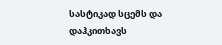სასტიკად სცემს და დაჰკითხავს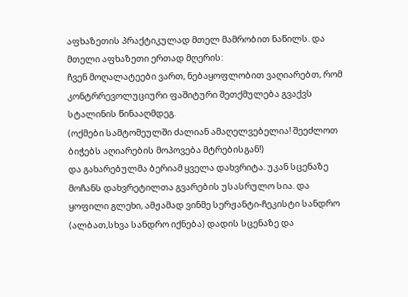აფხაზეთის პრაქტიკულად მთელ მამრობით ნაწილს. და მთელი აფხაზეთი ერთად მღერის:
ჩვენ მოღალატეები ვართ, ნებაყოფლობით ვაღიარებთ, რომ კონტრრევოლუციური ფაშიტური შეთქმულება გვაქვს სტალინის წინააღმდეგ.
(ოქმები სამტომეულში ძალიან ამაღელვებელია! შეეძლოთ ბიჭებს აღიარების მოპოვება მტრებისგან!)
და გახარებულმა ბერიამ ყველა დახვრიტა. უკან სცენაზე მოჩანს დახვრეტილთა გვარების უსასრულო სია. და ყოფილი გლეხი, ამჟამად ვინმე სერჟანტი-ჩეკისტი სანდრო (ალბათ,სხვა სანდრო იქნება) დადის სცენაზე და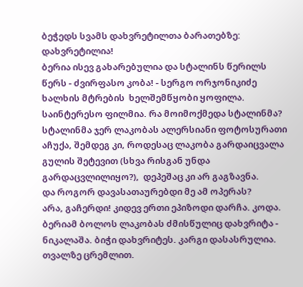ბეჭედს სვამს დახვრეტილთა ბარათებზე: დახვრეტილია!
ბერია ისევ გახარებულია და სტალინს წერილს წერს - ძვირფასო კობა! - სერგო ორჯონიკიძე ხალხის მტრების  ხელშემწყობი ყოფილა. საინტერესო ფილმია. რა მოიმოქმედა სტალინმა? სტალინმა ჯერ ლაკობას ალერსიანი ფოტოსურათი აჩუქა, შემდეგ კი, როდესაც ლაკობა გარდაიცვალა გულის შეტევით (სხვა რისგან უნდა გარდაცვლილიყო?),  დეპეშაც კი არ გაგზავნა.
და როგორ დავასათაურებდი მე ამ ოპერას?
არა, გაჩერდი! კიდევ ერთი ეპიზოდი დარჩა. კოდა. ბერიამ ბოლოს ლაკობას ძმისწულიც დახვრიტა - ნიკალაშა. ბიჭი დახვრიტეს. კარგი დასასრულია. თვალზე ცრემლით.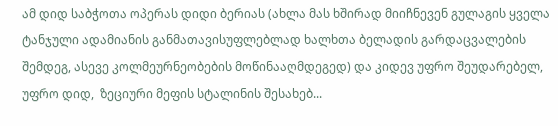ამ დიდ საბჭოთა ოპერას დიდი ბერიას (ახლა მას ხშირად მიიჩნევენ გულაგის ყველა ტანჯული ადამიანის განმათავისუფლებლად ხალხთა ბელადის გარდაცვალების შემდეგ, ასევე კოლმეურნეობების მოწინააღმდეგედ) და კიდევ უფრო შეუდარებელ, უფრო დიდ,  ზეციური მეფის სტალინის შესახებ...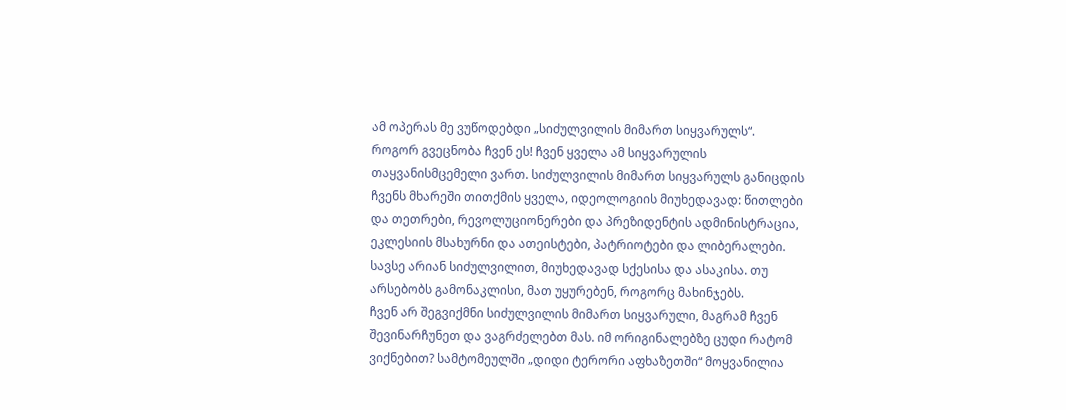ამ ოპერას მე ვუწოდებდი „სიძულვილის მიმართ სიყვარულს“.
როგორ გვეცნობა ჩვენ ეს! ჩვენ ყველა ამ სიყვარულის თაყვანისმცემელი ვართ. სიძულვილის მიმართ სიყვარულს განიცდის ჩვენს მხარეში თითქმის ყველა, იდეოლოგიის მიუხედავად: წითლები და თეთრები, რევოლუციონერები და პრეზიდენტის ადმინისტრაცია, ეკლესიის მსახურნი და ათეისტები, პატრიოტები და ლიბერალები. სავსე არიან სიძულვილით, მიუხედავად სქესისა და ასაკისა. თუ არსებობს გამონაკლისი, მათ უყურებენ, როგორც მახინჯებს.
ჩვენ არ შეგვიქმნი სიძულვილის მიმართ სიყვარული, მაგრამ ჩვენ შევინარჩუნეთ და ვაგრძელებთ მას. იმ ორიგინალებზე ცუდი რატომ ვიქნებით? სამტომეულში „დიდი ტერორი აფხაზეთში“ მოყვანილია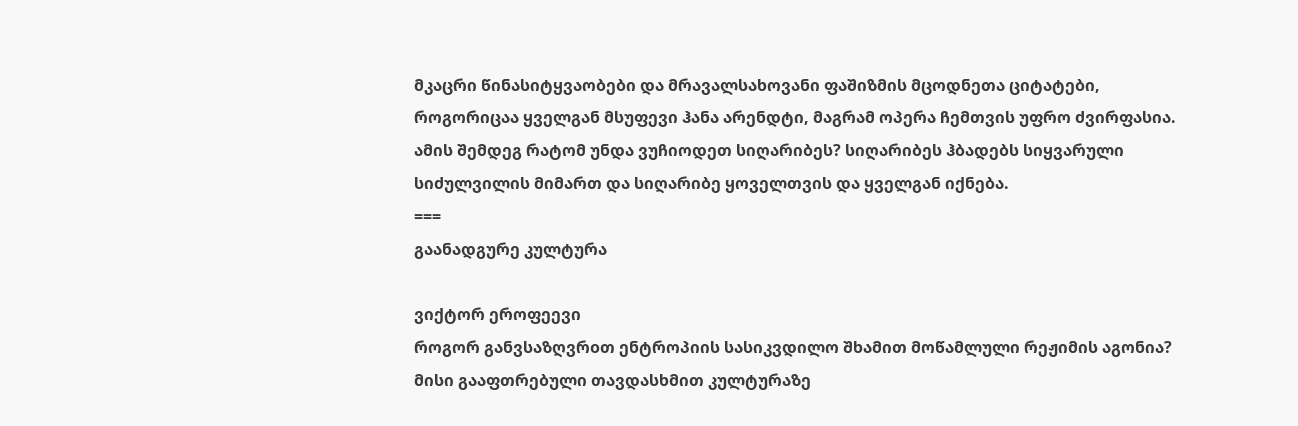მკაცრი წინასიტყვაობები და მრავალსახოვანი ფაშიზმის მცოდნეთა ციტატები, როგორიცაა ყველგან მსუფევი ჰანა არენდტი, მაგრამ ოპერა ჩემთვის უფრო ძვირფასია.
ამის შემდეგ რატომ უნდა ვუჩიოდეთ სიღარიბეს? სიღარიბეს ჰბადებს სიყვარული სიძულვილის მიმართ და სიღარიბე ყოველთვის და ყველგან იქნება.
===
გაანადგურე კულტურა

ვიქტორ ეროფეევი
როგორ განვსაზღვრoთ ენტროპიის სასიკვდილო შხამით მოწამლული რეჟიმის აგონია? მისი გააფთრებული თავდასხმით კულტურაზე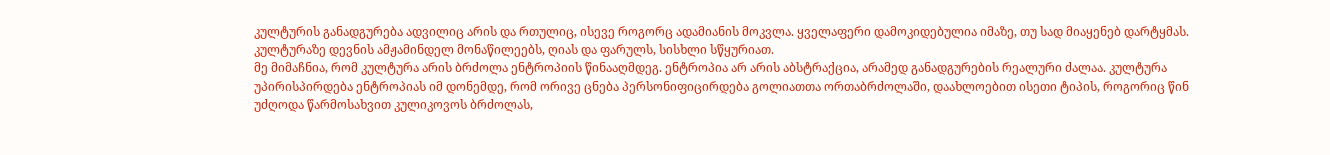კულტურის განადგურება ადვილიც არის და რთულიც, ისევე როგორც ადამიანის მოკვლა. ყველაფერი დამოკიდებულია იმაზე, თუ სად მიაყენებ დარტყმას. კულტურაზე დევნის ამჟამინდელ მონაწილეებს, ღიას და ფარულს, სისხლი სწყურიათ.
მე მიმაჩნია, რომ კულტურა არის ბრძოლა ენტროპიის წინააღმდეგ. ენტროპია არ არის აბსტრაქცია, არამედ განადგურების რეალური ძალაა. კულტურა უპირისპირდება ენტროპიას იმ დონემდე, რომ ორივე ცნება პერსონიფიცირდება გოლიათთა ორთაბრძოლაში, დაახლოებით ისეთი ტიპის, როგორიც წინ უძღოდა წარმოსახვით კულიკოვოს ბრძოლას,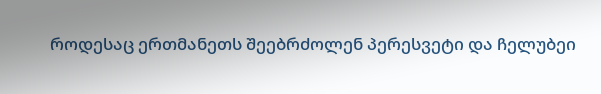როდესაც ერთმანეთს შეებრძოლენ პერესვეტი და ჩელუბეი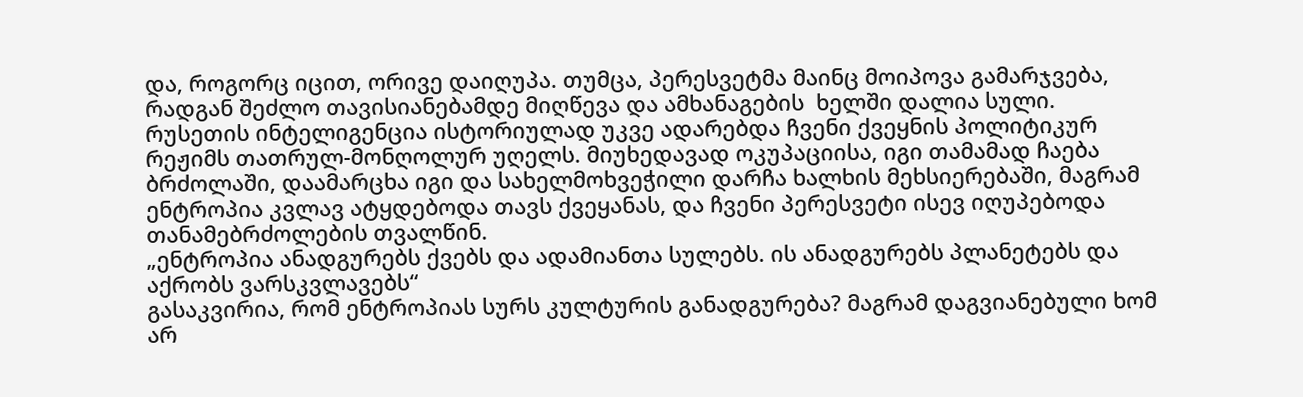და, როგორც იცით, ორივე დაიღუპა. თუმცა, პერესვეტმა მაინც მოიპოვა გამარჯვება, რადგან შეძლო თავისიანებამდე მიღწევა და ამხანაგების  ხელში დალია სული.
რუსეთის ინტელიგენცია ისტორიულად უკვე ადარებდა ჩვენი ქვეყნის პოლიტიკურ რეჟიმს თათრულ-მონღოლურ უღელს. მიუხედავად ოკუპაციისა, იგი თამამად ჩაება ბრძოლაში, დაამარცხა იგი და სახელმოხვეჭილი დარჩა ხალხის მეხსიერებაში, მაგრამ ენტროპია კვლავ ატყდებოდა თავს ქვეყანას, და ჩვენი პერესვეტი ისევ იღუპებოდა თანამებრძოლების თვალწინ.
„ენტროპია ანადგურებს ქვებს და ადამიანთა სულებს. ის ანადგურებს პლანეტებს და აქრობს ვარსკვლავებს“
გასაკვირია, რომ ენტროპიას სურს კულტურის განადგურება? მაგრამ დაგვიანებული ხომ არ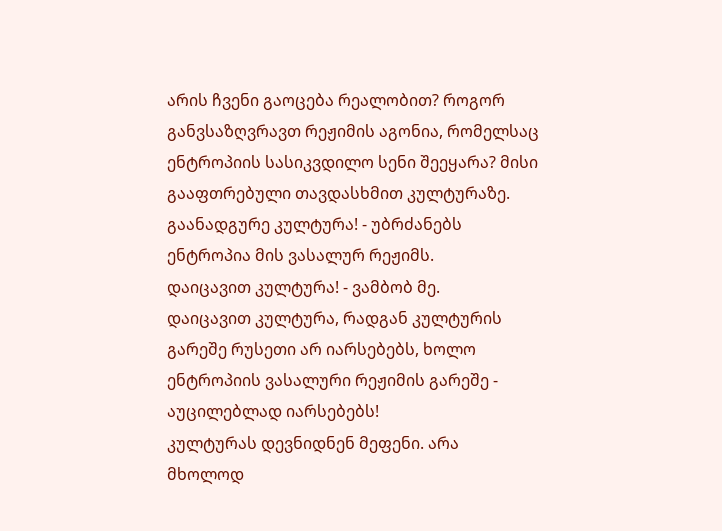არის ჩვენი გაოცება რეალობით? როგორ განვსაზღვრავთ რეჟიმის აგონია, რომელსაც ენტროპიის სასიკვდილო სენი შეეყარა? მისი გააფთრებული თავდასხმით კულტურაზე.
გაანადგურე კულტურა! - უბრძანებს ენტროპია მის ვასალურ რეჟიმს.
დაიცავით კულტურა! - ვამბობ მე.
დაიცავით კულტურა, რადგან კულტურის გარეშე რუსეთი არ იარსებებს, ხოლო  ენტროპიის ვასალური რეჟიმის გარეშე - აუცილებლად იარსებებს!
კულტურას დევნიდნენ მეფენი. არა მხოლოდ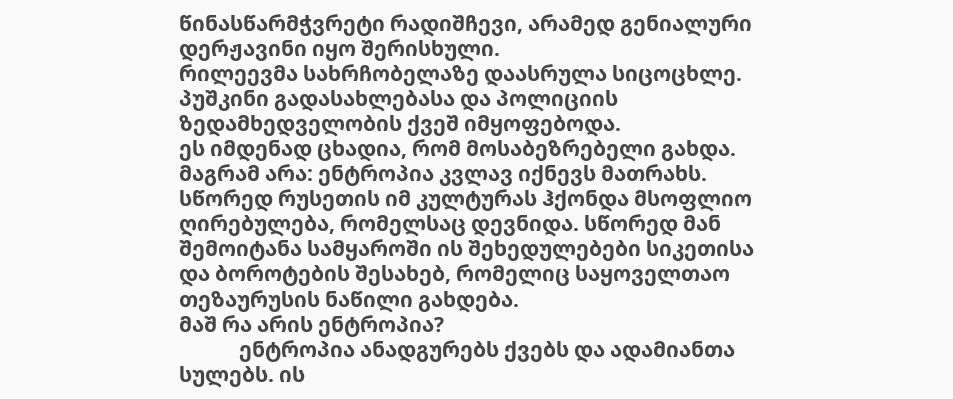წინასწარმჭვრეტი რადიშჩევი, არამედ გენიალური დერჟავინი იყო შერისხული.
რილეევმა სახრჩობელაზე დაასრულა სიცოცხლე. პუშკინი გადასახლებასა და პოლიციის ზედამხედველობის ქვეშ იმყოფებოდა.
ეს იმდენად ცხადია, რომ მოსაბეზრებელი გახდა.
მაგრამ არა: ენტროპია კვლავ იქნევს მათრახს.
სწორედ რუსეთის იმ კულტურას ჰქონდა მსოფლიო ღირებულება, რომელსაც დევნიდა. სწორედ მან შემოიტანა სამყაროში ის შეხედულებები სიკეთისა და ბოროტების შესახებ, რომელიც საყოველთაო თეზაურუსის ნაწილი გახდება.
მაშ რა არის ენტროპია?
            ენტროპია ანადგურებს ქვებს და ადამიანთა სულებს. ის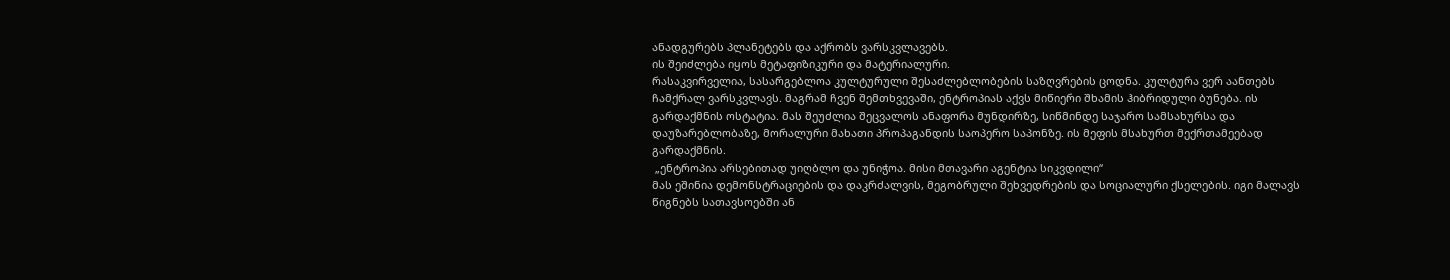ანადგურებს პლანეტებს და აქრობს ვარსკვლავებს.
ის შეიძლება იყოს მეტაფიზიკური და მატერიალური.
რასაკვირველია, სასარგებლოა კულტურული შესაძლებლობების საზღვრების ცოდნა. კულტურა ვერ აანთებს ჩამქრალ ვარსკვლავს. მაგრამ ჩვენ შემთხვევაში, ენტროპიას აქვს მიწიერი შხამის ჰიბრიდული ბუნება. ის გარდაქმნის ოსტატია. მას შეუძლია შეცვალოს ანაფორა მუნდირზე, სიწმინდე საჯარო სამსახურსა და დაუზარებლობაზე, მორალური მახათი პროპაგანდის საოპერო საპონზე. ის მეფის მსახურთ მექრთამეებად გარდაქმნის.
 „ენტროპია არსებითად უიღბლო და უნიჭოა. მისი მთავარი აგენტია სიკვდილი“
მას ეშინია დემონსტრაციების და დაკრძალვის, მეგობრული შეხვედრების და სოციალური ქსელების. იგი მალავს წიგნებს სათავსოებში ან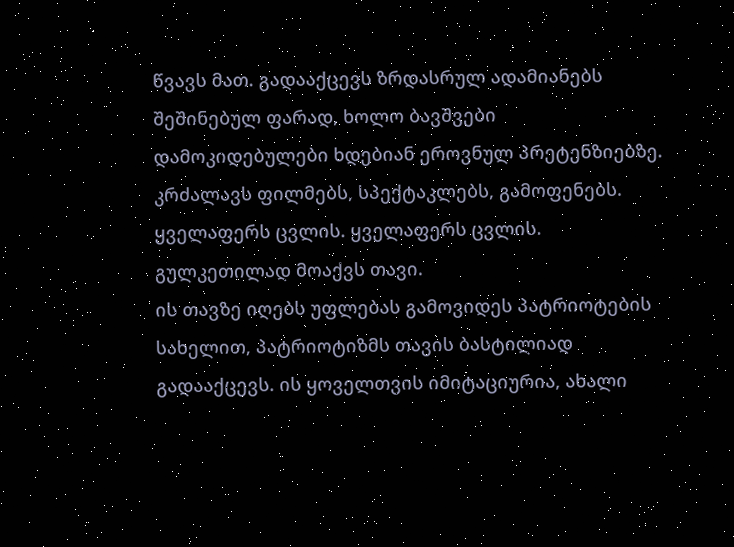წვავს მათ. გადააქცევს ზრდასრულ ადამიანებს შეშინებულ ფარად, ხოლო ბავშვები დამოკიდებულები ხდებიან ეროვნულ პრეტენზიებზე. კრძალავს ფილმებს, სპექტაკლებს, გამოფენებს.
ყველაფერს ცვლის. ყველაფერს ცვლის.
გულკეთილად მოაქვს თავი.
ის თავზე იღებს უფლებას გამოვიდეს პატრიოტების სახელით, პატრიოტიზმს თავის ბასტილიად გადააქცევს. ის ყოველთვის იმიტაციურია, ახალი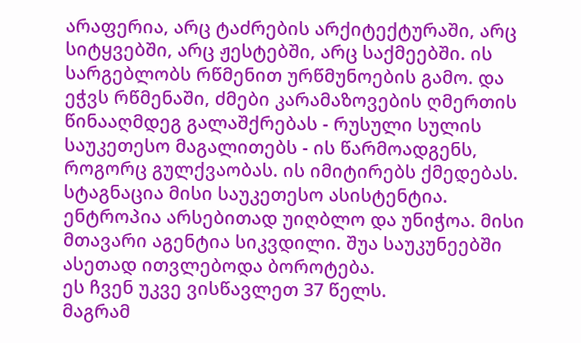არაფერია, არც ტაძრების არქიტექტურაში, არც სიტყვებში, არც ჟესტებში, არც საქმეებში. ის სარგებლობს რწმენით ურწმუნოების გამო. და ეჭვს რწმენაში, ძმები კარამაზოვების ღმერთის წინააღმდეგ გალაშქრებას - რუსული სულის საუკეთესო მაგალითებს - ის წარმოადგენს, როგორც გულქვაობას. ის იმიტირებს ქმედებას. სტაგნაცია მისი საუკეთესო ასისტენტია. ენტროპია არსებითად უიღბლო და უნიჭოა. მისი მთავარი აგენტია სიკვდილი. შუა საუკუნეებში ასეთად ითვლებოდა ბოროტება.
ეს ჩვენ უკვე ვისწავლეთ 37 წელს.
მაგრამ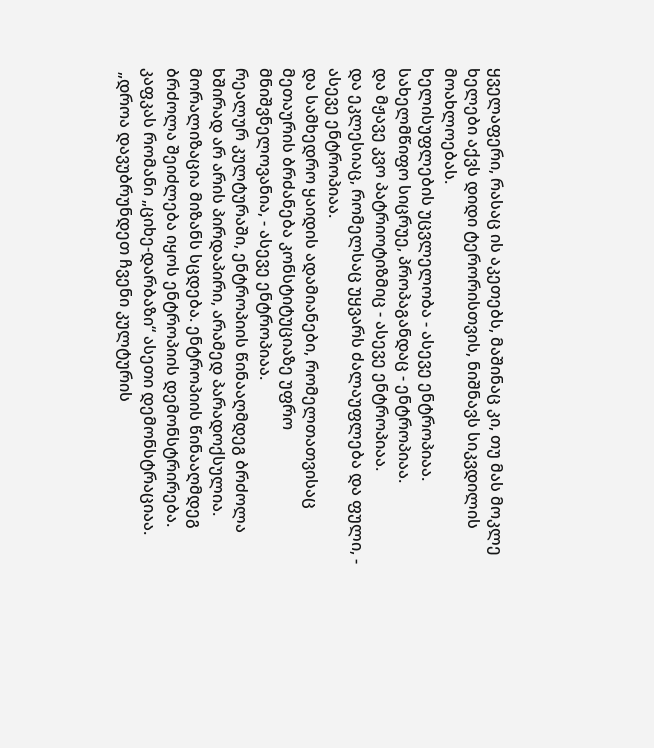ყველაფერი, რასაც ის აკეთებს, მაშინაც კი, თუ მას მოკლე ხელები აქვს დიდი ტერორისთვის, ნიშნავს სიკვდილის მოახლოებას.
ხელისუფლების უცვლელობა - ასევე ენტროპიაა.
სახელმწიფო სიცრუე, პროპაგანდაც - ენტროპიაა.
და მჟავე კვო პატრიოტიზმიც - ასევე ენტროპიაა.
და ეკლესიაც, რომელსაც უყვარს ძალაუფლება და ფული, - ასევე ენტროპიაა.
და სამხედრო ყაიდის ადამიანები, რომელთათვისაც მეთაურის ბრძანება კონსტიტუციაზე უფრო მნიშვნელოვანია, - ასევე ენტროპიაა.
რეალურ კულტურაში, ენტროპიის წინააღმდეგ ბრძოლა ხშირად არ არის პირდაპირი, არამედ პარადოქსულია. მორალიზაცია მიზანს სცდება. ენტროპიის წინააღმდეგ ბრძოლა შეიძლება იყოს ენტროპიის დემონსტრირება. კაფკას რომანი „ციხე-დარბაზი“ ასეთი დემონსტრაციაა.
 „დროა დავუბრუნდეთ ჩვენი კულტურის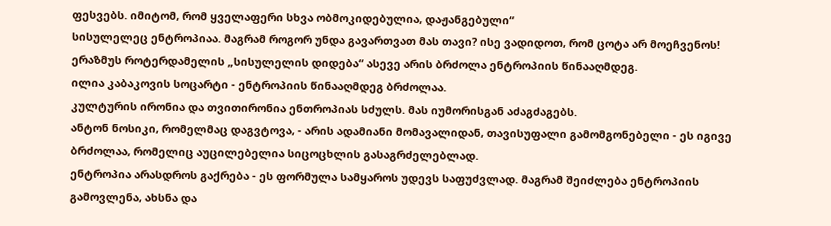ფესვებს. იმიტომ, რომ ყველაფერი სხვა ობმოკიდებულია, დაჟანგებული“
სისულელეც ენტროპიაა. მაგრამ როგორ უნდა გავართვათ მას თავი? ისე ვადიდოთ, რომ ცოტა არ მოეჩვენოს! ერაზმუს როტერდამელის „სისულელის დიდება“ ასევე არის ბრძოლა ენტროპიის წინააღმდეგ.
ილია კაბაკოვის სოცარტი - ენტროპიის წინააღმდეგ ბრძოლაა.
კულტურის ირონია და თვითირონია ენთროპიას სძულს. მას იუმორისგან აძაგძაგებს.
ანტონ ნოსიკი, რომელმაც დაგვტოვა, - არის ადამიანი მომავალიდან, თავისუფალი გამომგონებელი - ეს იგივე ბრძოლაა, რომელიც აუცილებელია სიცოცხლის გასაგრძელებლად.
ენტროპია არასდროს გაქრება - ეს ფორმულა სამყაროს უდევს საფუძვლად. მაგრამ შეიძლება ენტროპიის გამოვლენა, ახსნა და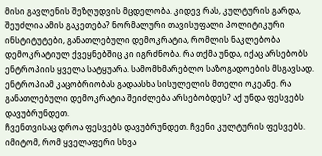მისი გავლენის შეზღუდვის მცდელობა. კიდევ რას, კულტურის გარდა, შეუძლია ამის გაკეთება? ნორმალური თავისუფალი პოლიტიკური ინსტიტუტები, განათლებული დემოკრატია, რომლის ნაკლებობა დემოკრატიულ ქვეყნებშიც კი იგრძნობა. რა თქმა უნდა, იქაც არსებობს ენტროპიის ყველა სატყუარა. სამომხმარებლო საზოგადოების მსგავსად. ენტროპიამ კაცობრიობას გადაასხა სისულელის მთელი ოკეანე. რა განათლებული დემოკრატია შეიძლება არსებობდეს? აქ უნდა ფესვებს დავუბრუნდეთ.
ჩვენთვისაც დროა ფესვებს დავუბრუნდეთ. ჩვენი კულტურის ფესვებს. იმიტომ, რომ ყველაფერი სხვა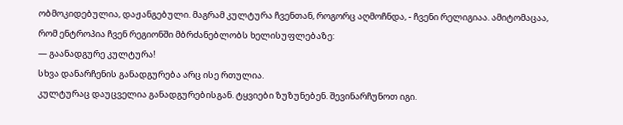ობმოკიდებულია, დაჟანგებული. მაგრამ კულტურა ჩვენთან, როგორც აღმოჩნდა, - ჩვენი რელიგიაა. ამიტომაცაა, რომ ენტროპია ჩვენ რეგიონში მბრძანებლობს ხელისუფლებაზე:
— გაანადგურე კულტურა!
სხვა დანარჩენის განადგურება არც ისე რთულია.
კულტურაც დაუცველია განადგურებისგან. ტყვიები ზუზუნებენ. შევინარჩუნოთ იგი.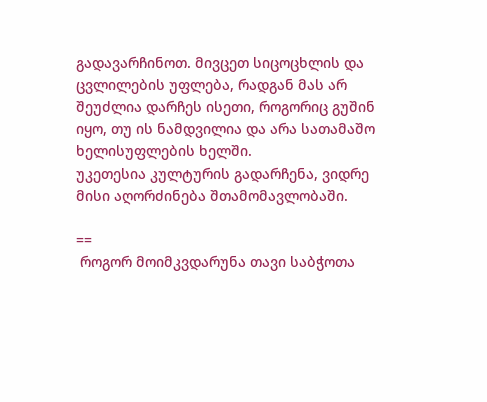გადავარჩინოთ. მივცეთ სიცოცხლის და ცვლილების უფლება, რადგან მას არ შეუძლია დარჩეს ისეთი, როგორიც გუშინ იყო, თუ ის ნამდვილია და არა სათამაშო ხელისუფლების ხელში.
უკეთესია კულტურის გადარჩენა, ვიდრე მისი აღორძინება შთამომავლობაში.

==
 როგორ მოიმკვდარუნა თავი საბჭოთა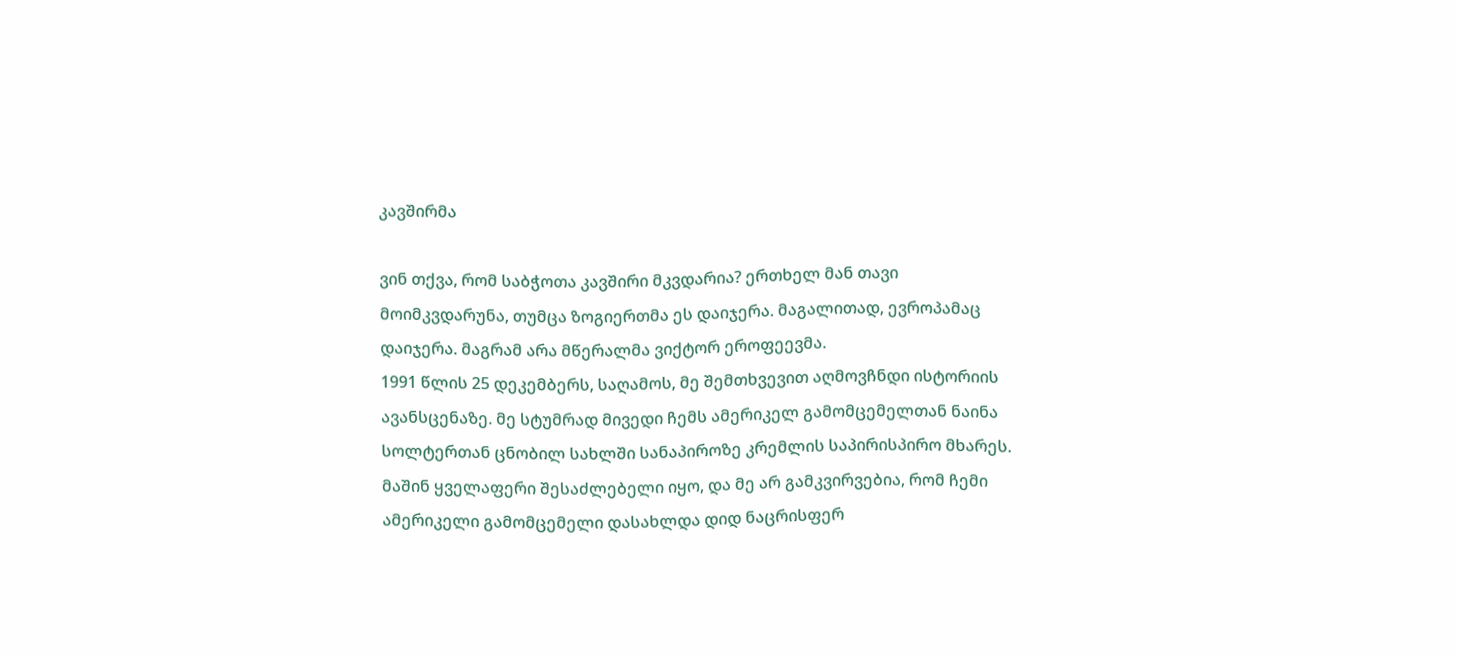კავშირმა

ვინ თქვა, რომ საბჭოთა კავშირი მკვდარია? ერთხელ მან თავი მოიმკვდარუნა, თუმცა ზოგიერთმა ეს დაიჯერა. მაგალითად, ევროპამაც დაიჯერა. მაგრამ არა მწერალმა ვიქტორ ეროფეევმა.
1991 წლის 25 დეკემბერს, საღამოს, მე შემთხვევით აღმოვჩნდი ისტორიის ავანსცენაზე. მე სტუმრად მივედი ჩემს ამერიკელ გამომცემელთან ნაინა სოლტერთან ცნობილ სახლში სანაპიროზე კრემლის საპირისპირო მხარეს. მაშინ ყველაფერი შესაძლებელი იყო, და მე არ გამკვირვებია, რომ ჩემი ამერიკელი გამომცემელი დასახლდა დიდ ნაცრისფერ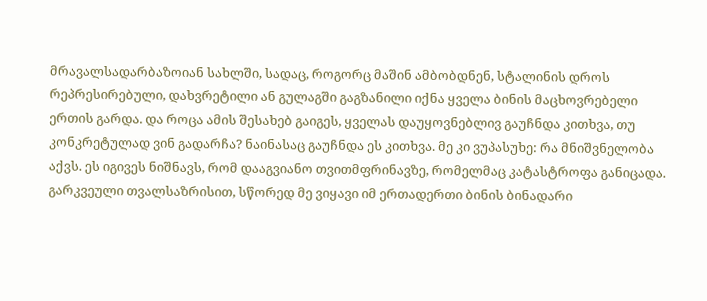მრავალსადარბაზოიან სახლში, სადაც, როგორც მაშინ ამბობდნენ, სტალინის დროს რეპრესირებული, დახვრეტილი ან გულაგში გაგზანილი იქნა ყველა ბინის მაცხოვრებელი ერთის გარდა. და როცა ამის შესახებ გაიგეს, ყველას დაუყოვნებლივ გაუჩნდა კითხვა, თუ კონკრეტულად ვინ გადარჩა? ნაინასაც გაუჩნდა ეს კითხვა. მე კი ვუპასუხე: რა მნიშვნელობა აქვს. ეს იგივეს ნიშნავს, რომ დააგვიანო თვითმფრინავზე, რომელმაც კატასტროფა განიცადა.
გარკვეული თვალსაზრისით, სწორედ მე ვიყავი იმ ერთადერთი ბინის ბინადარი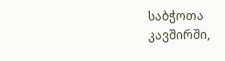საბჭოთა კავშირში,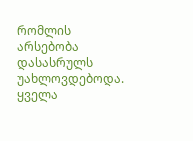რომლის არსებობა დასასრულს უახლოვდებოდა. ყველა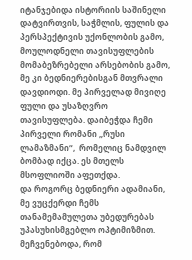იტანჯებიდა ისტორიის საშინელი დატვირთვის, საჭმლის, ფულის და პერსპექტივის უქონლობის გამო, მოულოდნელი თავისუფლების მომაბეზრებელი არსებობის გამო, მე კი ბედნიერებისგან მთვრალი დავდიოდი. მე პირველად მივიღე ფული და უსაზღვრო თავისუფლება. დაიბეჭდა ჩემი პირველი რომანი „რუსი ლამაზმანი“,  რომელიც ნამდვილ ბომბად იქცა. ეს მთელს მსოფლიოში აფეთქდა.
და როგორც ბედნიერი ადამიანი, მე ვუცქერდი ჩემს თანამემამულეთა უბედურებას უპასუხისმგებლო ოპტიმიზმით. მეჩვენებოდა, რომ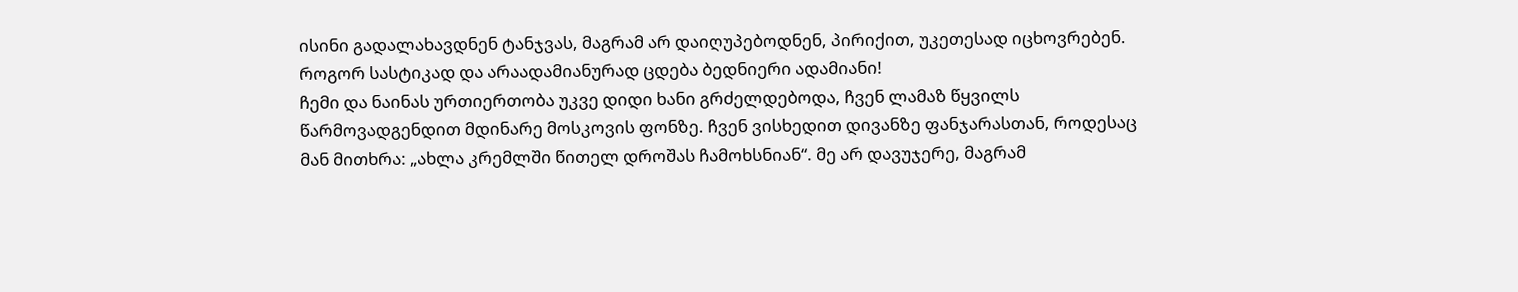ისინი გადალახავდნენ ტანჯვას, მაგრამ არ დაიღუპებოდნენ, პირიქით, უკეთესად იცხოვრებენ. როგორ სასტიკად და არაადამიანურად ცდება ბედნიერი ადამიანი!
ჩემი და ნაინას ურთიერთობა უკვე დიდი ხანი გრძელდებოდა, ჩვენ ლამაზ წყვილს წარმოვადგენდით მდინარე მოსკოვის ფონზე. ჩვენ ვისხედით დივანზე ფანჯარასთან, როდესაც მან მითხრა: „ახლა კრემლში წითელ დროშას ჩამოხსნიან“. მე არ დავუჯერე, მაგრამ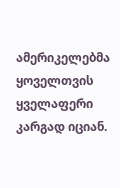ამერიკელებმა ყოველთვის ყველაფერი კარგად იციან.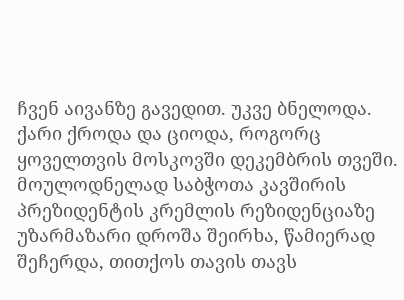ჩვენ აივანზე გავედით. უკვე ბნელოდა. ქარი ქროდა და ციოდა, როგორც ყოველთვის მოსკოვში დეკემბრის თვეში. მოულოდნელად საბჭოთა კავშირის პრეზიდენტის კრემლის რეზიდენციაზე უზარმაზარი დროშა შეირხა, წამიერად შეჩერდა, თითქოს თავის თავს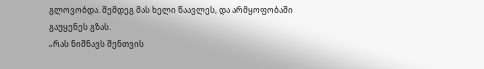გლოვობდა. შემდეგ მას ხელი წაავლეს, და არმყოფობაში გაუყენეს გზას.
„რას ნიშნავს შენთვის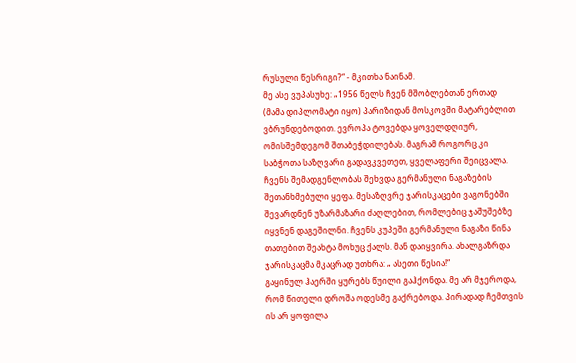რუსული წესრიგი?“ - მკითხა ნაინამ.
მე ასე ვუპასუხე: „1956 წელს ჩვენ მშობლებთან ერთად  (მამა დიპლომატი იყო) პარიზიდან მოსკოვში მატარებლით ვბრუნდებოდით. ევროპა ტოვებდა ყოველდღიურ, ომისშემდეგომ შთაბეჭდილებას. მაგრამ როგორც კი საბჭოთა საზღვარი გადავკვეთეთ, ყველაფერი შეიცვალა. ჩვენს შემადგენლობას შეხვდა გერმანული ნაგაზების შეთანხმებული ყეფა. მესაზღვრე ჯარისკაცები ვაგონებში შევარდნენ უზარმაზარი ძაღლებით, რომლებიც ჯაშუშებზე იყვნენ დაგეშილნი. ჩვენს კუპეში გერმანული ნაგაზი წინა თათებით შეახტა მოხუც ქალს. მან დაიყვირა. ახალგაზრდა ჯარისკაცმა მკაცრად უთხრა: „ ასეთი წესია!“
გაყინულ ჰაერში ყურებს წუილი გაჰქონდა. მე არ მჯეროდა, რომ წითელი დროშა ოდესმე გაქრებოდა. პირადად ჩემთვის ის არ ყოფილა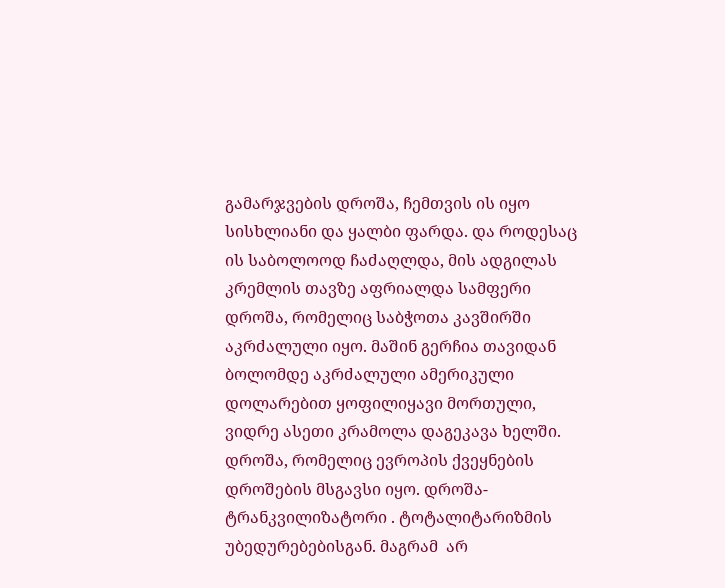გამარჯვების დროშა, ჩემთვის ის იყო სისხლიანი და ყალბი ფარდა. და როდესაც ის საბოლოოდ ჩაძაღლდა, მის ადგილას კრემლის თავზე აფრიალდა სამფერი დროშა, რომელიც საბჭოთა კავშირში აკრძალული იყო. მაშინ გერჩია თავიდან ბოლომდე აკრძალული ამერიკული დოლარებით ყოფილიყავი მორთული, ვიდრე ასეთი კრამოლა დაგეკავა ხელში. დროშა, რომელიც ევროპის ქვეყნების დროშების მსგავსი იყო. დროშა-ტრანკვილიზატორი . ტოტალიტარიზმის უბედურებებისგან. მაგრამ  არ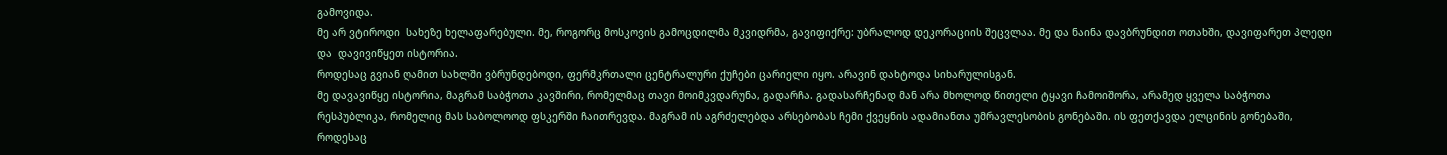გამოვიდა.
მე არ ვტიროდი  სახეზე ხელაფარებული. მე, როგორც მოსკოვის გამოცდილმა მკვიდრმა, გავიფიქრე: უბრალოდ დეკორაციის შეცვლაა. მე და ნაინა დავბრუნდით ოთახში, დავიფარეთ პლედი და  დავივიწყეთ ისტორია.
როდესაც გვიან ღამით სახლში ვბრუნდებოდი, ფერმკრთალი ცენტრალური ქუჩები ცარიელი იყო. არავინ დახტოდა სიხარულისგან.
მე დავავიწყე ისტორია, მაგრამ საბჭოთა კავშირი, რომელმაც თავი მოიმკვდარუნა, გადარჩა. გადასარჩენად მან არა მხოლოდ წითელი ტყავი ჩამოიშორა, არამედ ყველა საბჭოთა რესპუბლიკა, რომელიც მას საბოლოოდ ფსკერში ჩაითრევდა. მაგრამ ის აგრძელებდა არსებობას ჩემი ქვეყნის ადამიანთა უმრავლესობის გონებაში. ის ფეთქავდა ელცინის გონებაში, როდესაც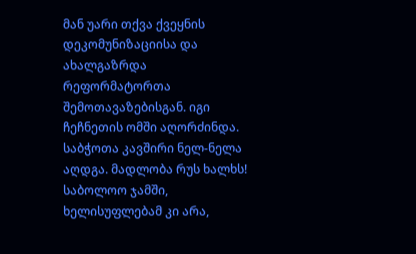მან უარი თქვა ქვეყნის დეკომუნიზაციისა და ახალგაზრდა რეფორმატორთა შემოთავაზებისგან. იგი ჩეჩნეთის ომში აღორძინდა. საბჭოთა კავშირი ნელ-ნელა აღდგა. მადლობა რუს ხალხს! საბოლოო ჯამში, ხელისუფლებამ კი არა,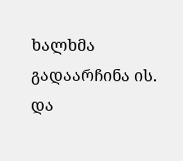ხალხმა გადაარჩინა ის.
და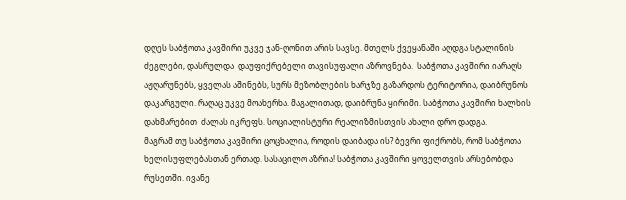დღეს საბჭოთა კავშირი უკვე ჯან-ღონით არის სავსე. მთელს ქვეყანაში აღდგა სტალინის ძეგლები, დასრულდა  დაუფიქრებელი თავისუფალი აზროვნება.  საბჭოთა კავშირი იარაღს აჟღარუნებს, ყველას აშინებს, სურს მეზობლების ხარჯზე გაზარდოს ტერიტორია, დაიბრუნოს დაკარგული. რაღაც უკვე მოახერხა. მაგალითად, დაიბრუნა ყირიმი. საბჭოთა კავშირი ხალხის დახმარებით  ძალას იკრეფს. სოციალისტური რეალიზმისთვის ახალი დრო დადგა.
მაგრამ თუ საბჭოთა კავშირი ცოცხალია, როდის დაიბადა ის? ბევრი ფიქრობს, რომ საბჭოთა ხელისუფლებასთან ერთად. სასაცილო აზრია! საბჭოთა კავშირი ყოველთვის არსებობდა რუსეთში. ივანე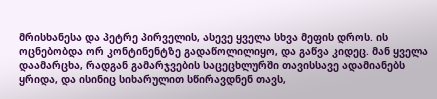მრისხანესა და პეტრე პირველის, ასევე ყველა სხვა მეფის დროს. ის ოცნებობდა ორ კონტინენტზე გადაწოლილიყო, და გაწვა კიდეც. მან ყველა დაამარცხა, რადგან გამარჯვების საცეცხლურში თავისსავე ადამიანებს ყრიდა, და ისინიც სიხარულით სწირავდნენ თავს,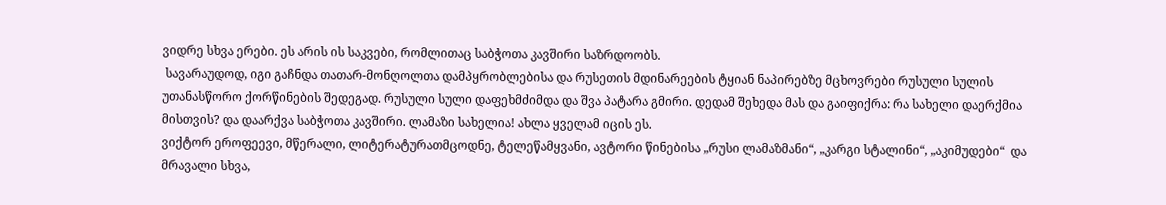ვიდრე სხვა ერები. ეს არის ის საკვები, რომლითაც საბჭოთა კავშირი საზრდოობს.
 სავარაუდოდ, იგი გაჩნდა თათარ-მონღოლთა დამპყრობლებისა და რუსეთის მდინარეების ტყიან ნაპირებზე მცხოვრები რუსული სულის უთანასწორო ქორწინების შედეგად. რუსული სული დაფეხმძიმდა და შვა პატარა გმირი. დედამ შეხედა მას და გაიფიქრა: რა სახელი დაერქმია მისთვის? და დაარქვა საბჭოთა კავშირი. ლამაზი სახელია! ახლა ყველამ იცის ეს.
ვიქტორ ეროფეევი, მწერალი, ლიტერატურათმცოდნე, ტელეწამყვანი, ავტორი წინებისა „რუსი ლამაზმანი“, „კარგი სტალინი“, „აკიმუდები“  და მრავალი სხვა,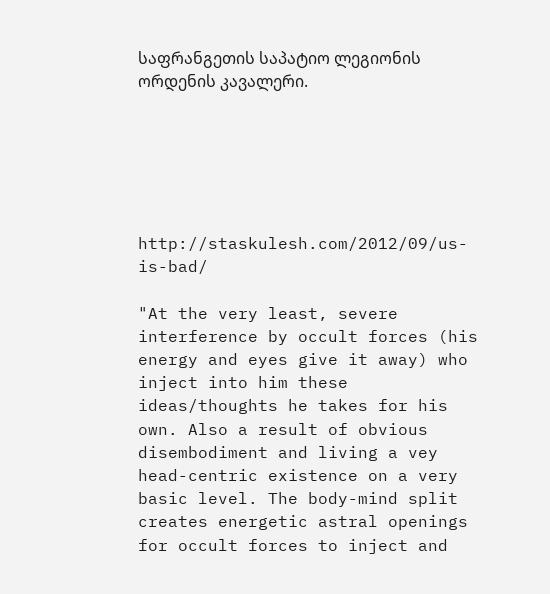საფრანგეთის საპატიო ლეგიონის ორდენის კავალერი.






http://staskulesh.com/2012/09/us-is-bad/

"At the very least, severe interference by occult forces (his energy and eyes give it away) who inject into him these ideas/thoughts he takes for his own. Also a result of obvious disembodiment and living a vey head-centric existence on a very basic level. The body-mind split creates energetic astral openings for occult forces to inject and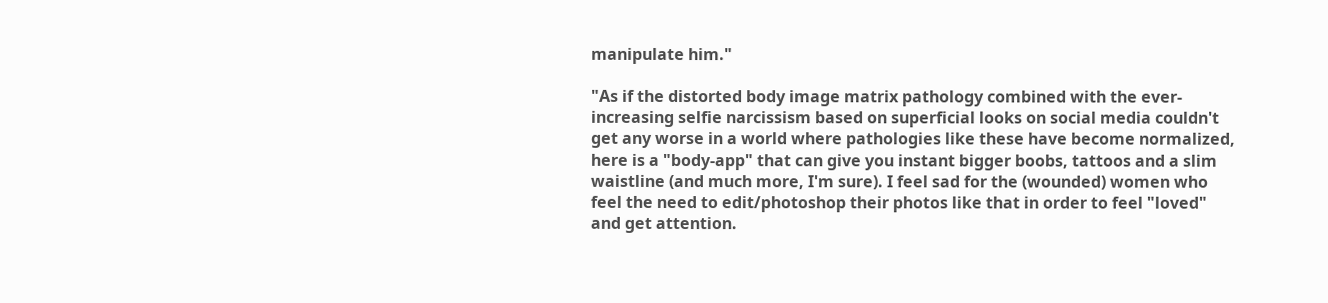manipulate him."

"As if the distorted body image matrix pathology combined with the ever-increasing selfie narcissism based on superficial looks on social media couldn't get any worse in a world where pathologies like these have become normalized, here is a "body-app" that can give you instant bigger boobs, tattoos and a slim waistline (and much more, I'm sure). I feel sad for the (wounded) women who feel the need to edit/photoshop their photos like that in order to feel "loved" and get attention.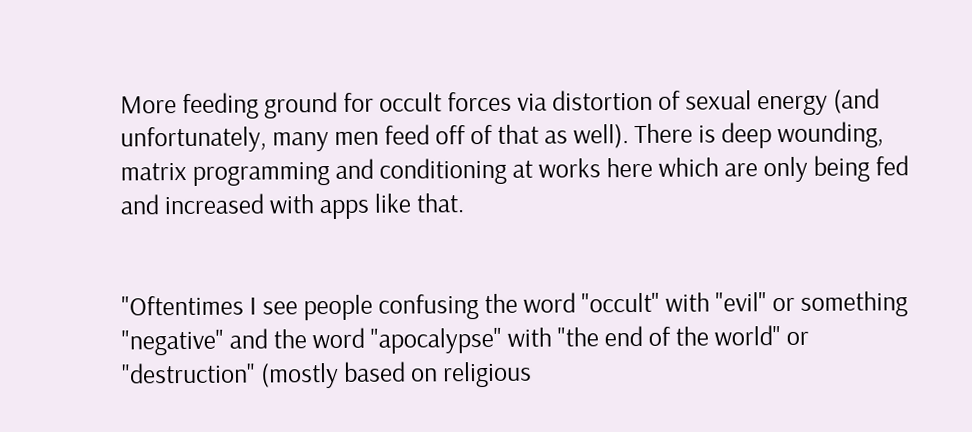More feeding ground for occult forces via distortion of sexual energy (and unfortunately, many men feed off of that as well). There is deep wounding, matrix programming and conditioning at works here which are only being fed and increased with apps like that.


"Oftentimes I see people confusing the word "occult" with "evil" or something "negative" and the word "apocalypse" with "the end of the world" or "destruction" (mostly based on religious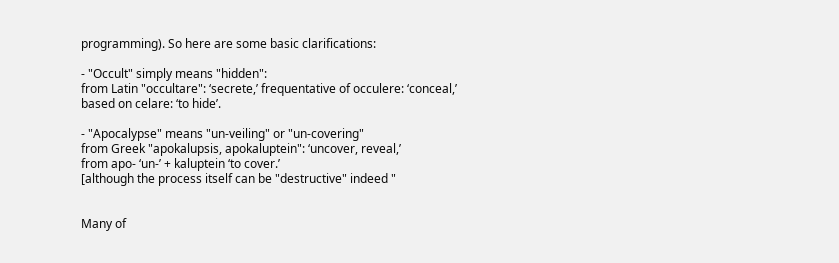programming). So here are some basic clarifications:

- "Occult" simply means "hidden":
from Latin "occultare": ‘secrete,’ frequentative of occulere: ‘conceal,’ based on celare: ‘to hide’.

- "Apocalypse" means "un-veiling" or "un-covering"
from Greek "apokalupsis, apokaluptein": ‘uncover, reveal,’
from apo- ‘un-’ + kaluptein ‘to cover.’
[although the process itself can be "destructive" indeed "


Many of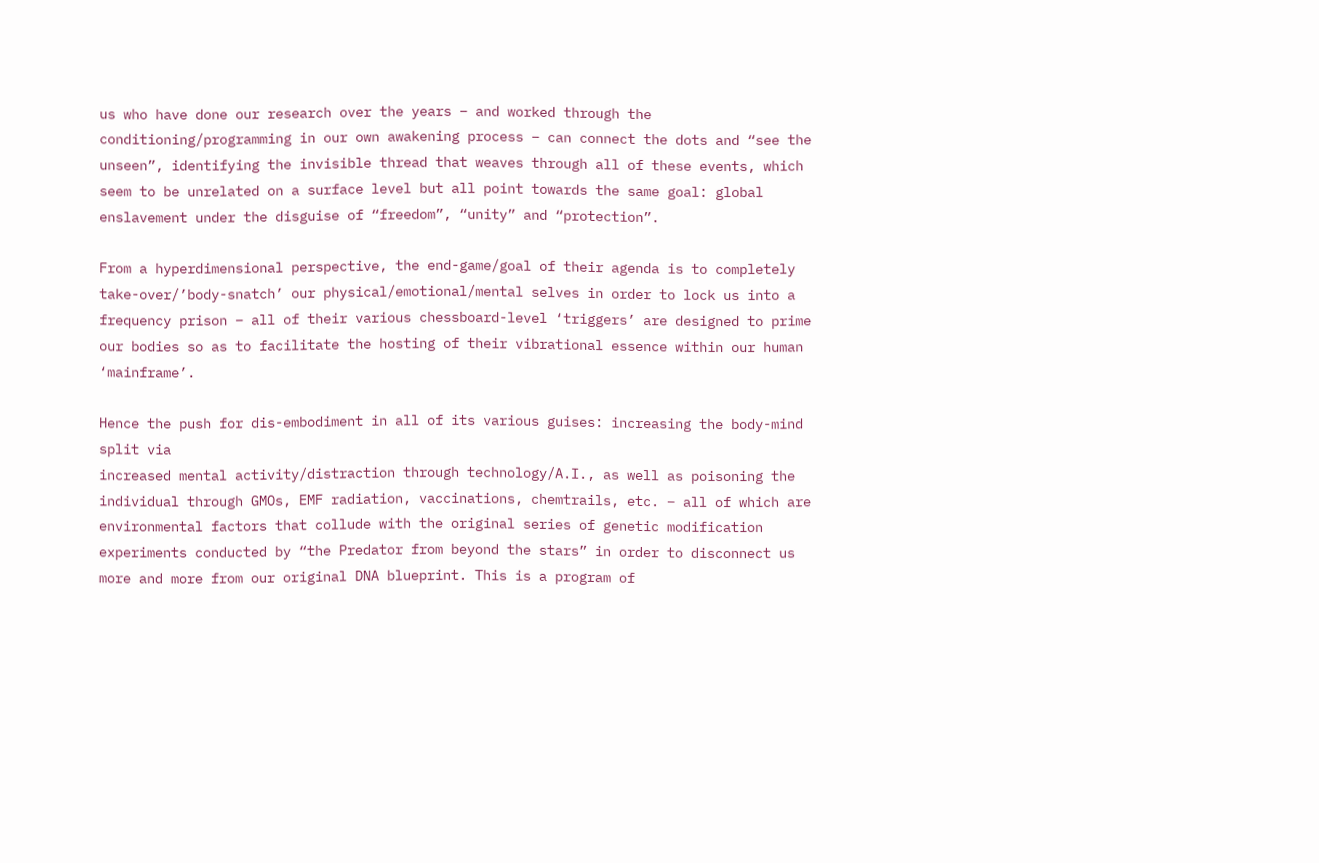us who have done our research over the years – and worked through the conditioning/programming in our own awakening process – can connect the dots and “see the unseen”, identifying the invisible thread that weaves through all of these events, which seem to be unrelated on a surface level but all point towards the same goal: global enslavement under the disguise of “freedom”, “unity” and “protection”.

From a hyperdimensional perspective, the end-game/goal of their agenda is to completely take-over/’body-snatch’ our physical/emotional/mental selves in order to lock us into a frequency prison – all of their various chessboard-level ‘triggers’ are designed to prime our bodies so as to facilitate the hosting of their vibrational essence within our human ‘mainframe’.

Hence the push for dis-embodiment in all of its various guises: increasing the body-mind split via
increased mental activity/distraction through technology/A.I., as well as poisoning the individual through GMOs, EMF radiation, vaccinations, chemtrails, etc. – all of which are environmental factors that collude with the original series of genetic modification experiments conducted by “the Predator from beyond the stars” in order to disconnect us more and more from our original DNA blueprint. This is a program of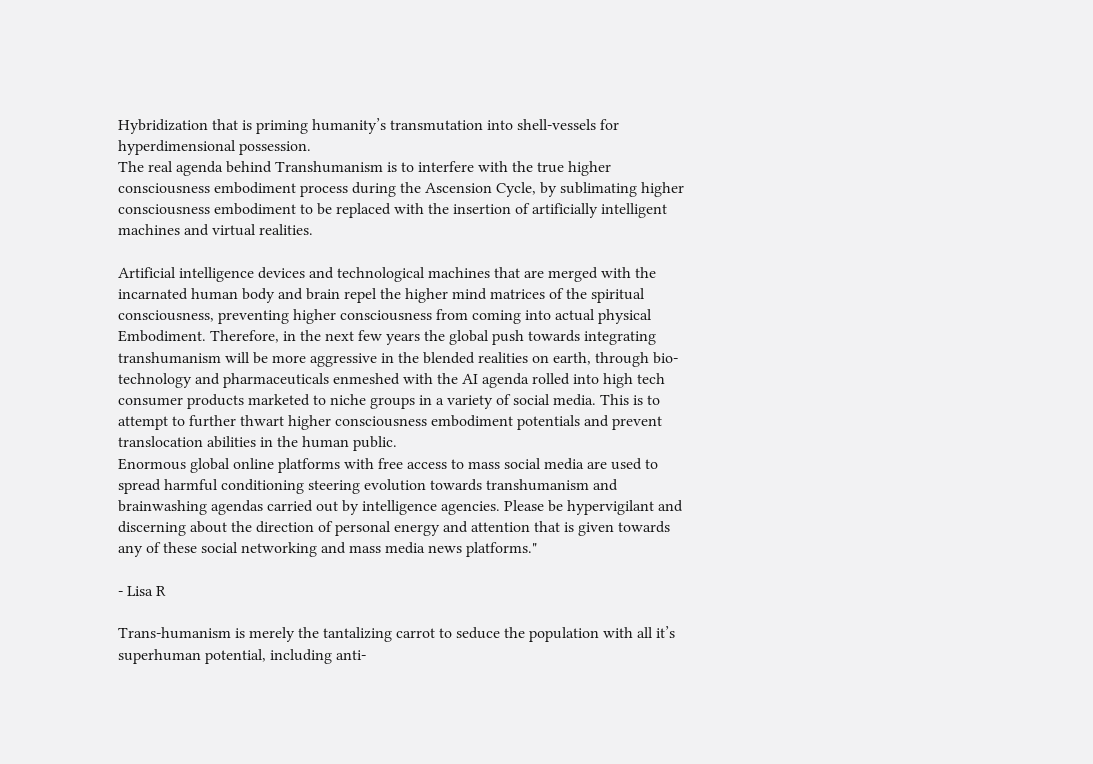Hybridization that is priming humanity’s transmutation into shell-vessels for hyperdimensional possession.
The real agenda behind Transhumanism is to interfere with the true higher consciousness embodiment process during the Ascension Cycle, by sublimating higher consciousness embodiment to be replaced with the insertion of artificially intelligent machines and virtual realities.

Artificial intelligence devices and technological machines that are merged with the incarnated human body and brain repel the higher mind matrices of the spiritual consciousness, preventing higher consciousness from coming into actual physical Embodiment. Therefore, in the next few years the global push towards integrating transhumanism will be more aggressive in the blended realities on earth, through bio-technology and pharmaceuticals enmeshed with the AI agenda rolled into high tech consumer products marketed to niche groups in a variety of social media. This is to attempt to further thwart higher consciousness embodiment potentials and prevent translocation abilities in the human public.
Enormous global online platforms with free access to mass social media are used to spread harmful conditioning steering evolution towards transhumanism and brainwashing agendas carried out by intelligence agencies. Please be hypervigilant and discerning about the direction of personal energy and attention that is given towards any of these social networking and mass media news platforms."

- Lisa R

Trans-humanism is merely the tantalizing carrot to seduce the population with all it’s superhuman potential, including anti-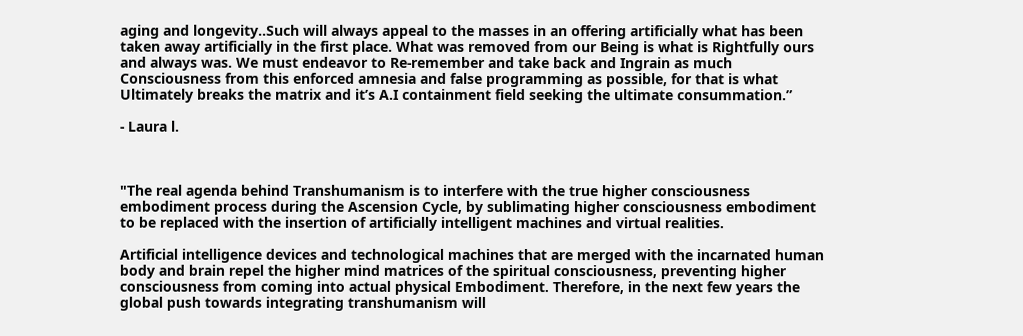aging and longevity..Such will always appeal to the masses in an offering artificially what has been taken away artificially in the first place. What was removed from our Being is what is Rightfully ours and always was. We must endeavor to Re-remember and take back and Ingrain as much Consciousness from this enforced amnesia and false programming as possible, for that is what Ultimately breaks the matrix and it’s A.I containment field seeking the ultimate consummation.”

- Laura l.



"The real agenda behind Transhumanism is to interfere with the true higher consciousness embodiment process during the Ascension Cycle, by sublimating higher consciousness embodiment to be replaced with the insertion of artificially intelligent machines and virtual realities.

Artificial intelligence devices and technological machines that are merged with the incarnated human body and brain repel the higher mind matrices of the spiritual consciousness, preventing higher consciousness from coming into actual physical Embodiment. Therefore, in the next few years the global push towards integrating transhumanism will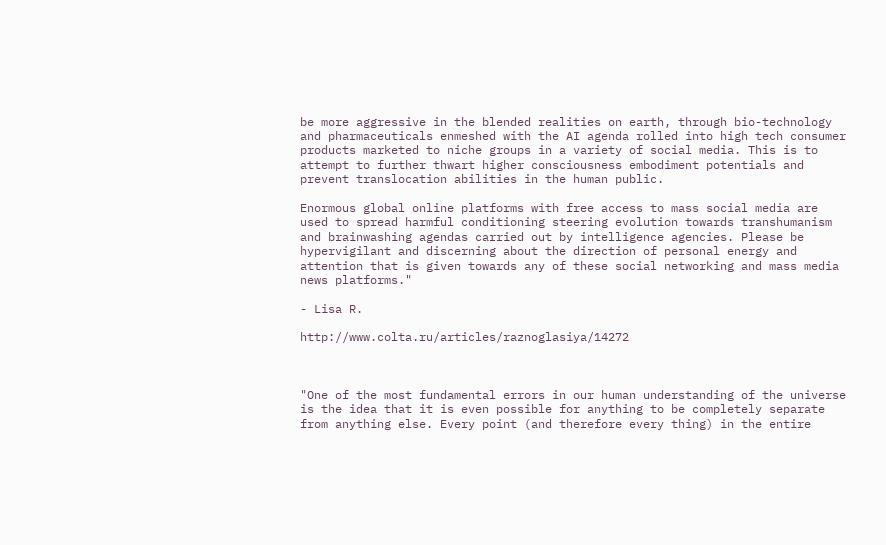be more aggressive in the blended realities on earth, through bio-technology and pharmaceuticals enmeshed with the AI agenda rolled into high tech consumer products marketed to niche groups in a variety of social media. This is to attempt to further thwart higher consciousness embodiment potentials and prevent translocation abilities in the human public.

Enormous global online platforms with free access to mass social media are used to spread harmful conditioning steering evolution towards transhumanism and brainwashing agendas carried out by intelligence agencies. Please be hypervigilant and discerning about the direction of personal energy and attention that is given towards any of these social networking and mass media news platforms."

- Lisa R.

http://www.colta.ru/articles/raznoglasiya/14272



"One of the most fundamental errors in our human understanding of the universe is the idea that it is even possible for anything to be completely separate from anything else. Every point (and therefore every thing) in the entire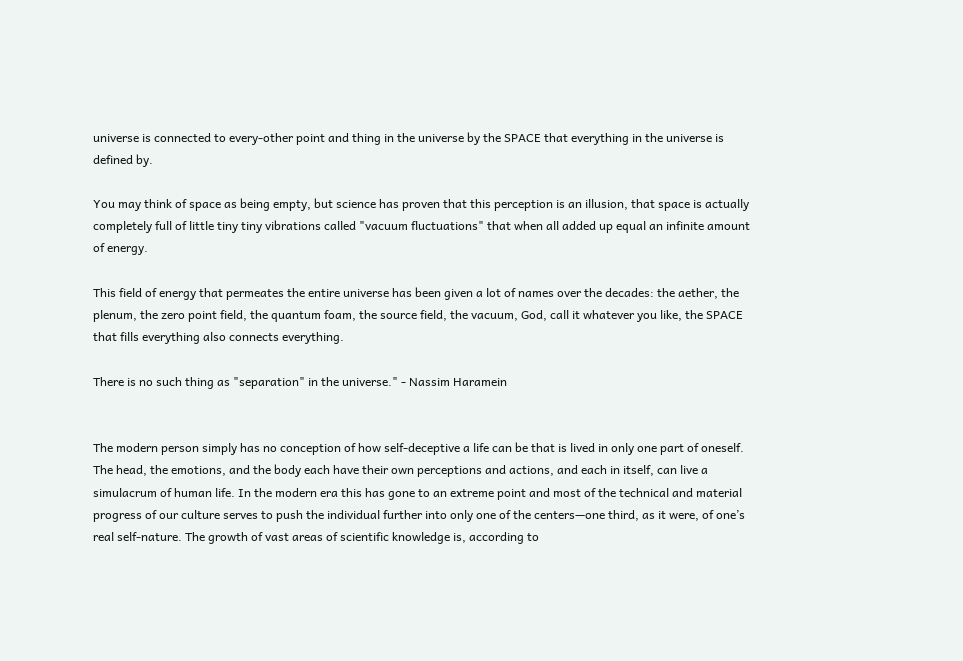universe is connected to every-other point and thing in the universe by the SPACE that everything in the universe is defined by.

You may think of space as being empty, but science has proven that this perception is an illusion, that space is actually completely full of little tiny tiny vibrations called "vacuum fluctuations" that when all added up equal an infinite amount of energy.

This field of energy that permeates the entire universe has been given a lot of names over the decades: the aether, the plenum, the zero point field, the quantum foam, the source field, the vacuum, God, call it whatever you like, the SPACE that fills everything also connects everything.

There is no such thing as "separation" in the universe." - Nassim Haramein


The modern person simply has no conception of how self-deceptive a life can be that is lived in only one part of oneself. The head, the emotions, and the body each have their own perceptions and actions, and each in itself, can live a simulacrum of human life. In the modern era this has gone to an extreme point and most of the technical and material progress of our culture serves to push the individual further into only one of the centers—one third, as it were, of one’s real self-nature. The growth of vast areas of scientific knowledge is, according to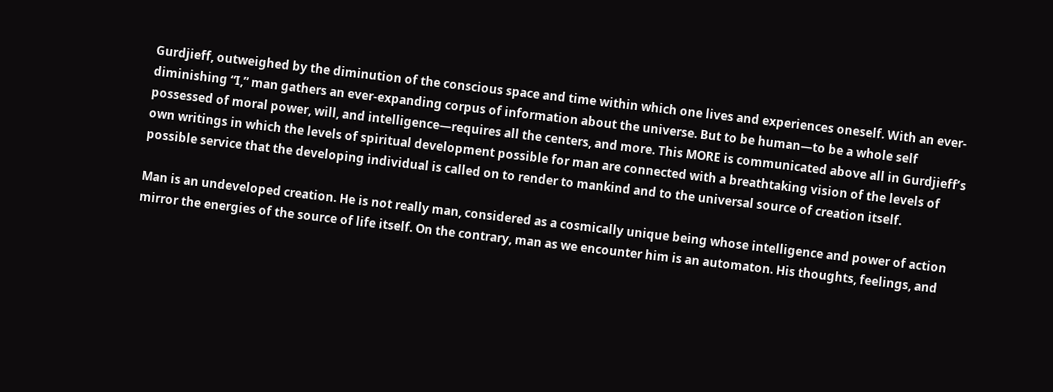Gurdjieff, outweighed by the diminution of the conscious space and time within which one lives and experiences oneself. With an ever-diminishing “I,” man gathers an ever-expanding corpus of information about the universe. But to be human—to be a whole self possessed of moral power, will, and intelligence—requires all the centers, and more. This MORE is communicated above all in Gurdjieff’s own writings in which the levels of spiritual development possible for man are connected with a breathtaking vision of the levels of possible service that the developing individual is called on to render to mankind and to the universal source of creation itself.

Man is an undeveloped creation. He is not really man, considered as a cosmically unique being whose intelligence and power of action mirror the energies of the source of life itself. On the contrary, man as we encounter him is an automaton. His thoughts, feelings, and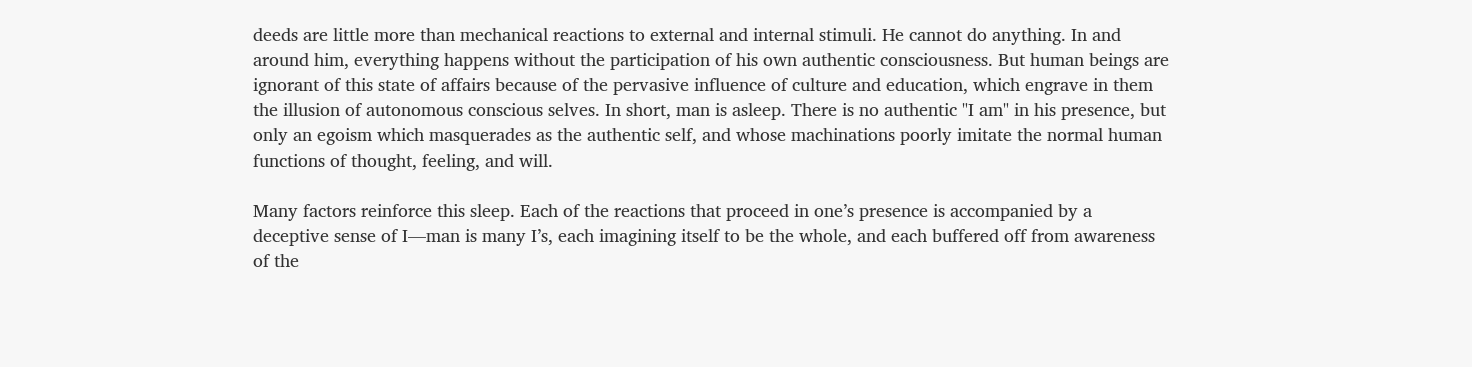deeds are little more than mechanical reactions to external and internal stimuli. He cannot do anything. In and around him, everything happens without the participation of his own authentic consciousness. But human beings are ignorant of this state of affairs because of the pervasive influence of culture and education, which engrave in them the illusion of autonomous conscious selves. In short, man is asleep. There is no authentic "I am" in his presence, but only an egoism which masquerades as the authentic self, and whose machinations poorly imitate the normal human functions of thought, feeling, and will.

Many factors reinforce this sleep. Each of the reactions that proceed in one’s presence is accompanied by a deceptive sense of I—man is many I’s, each imagining itself to be the whole, and each buffered off from awareness of the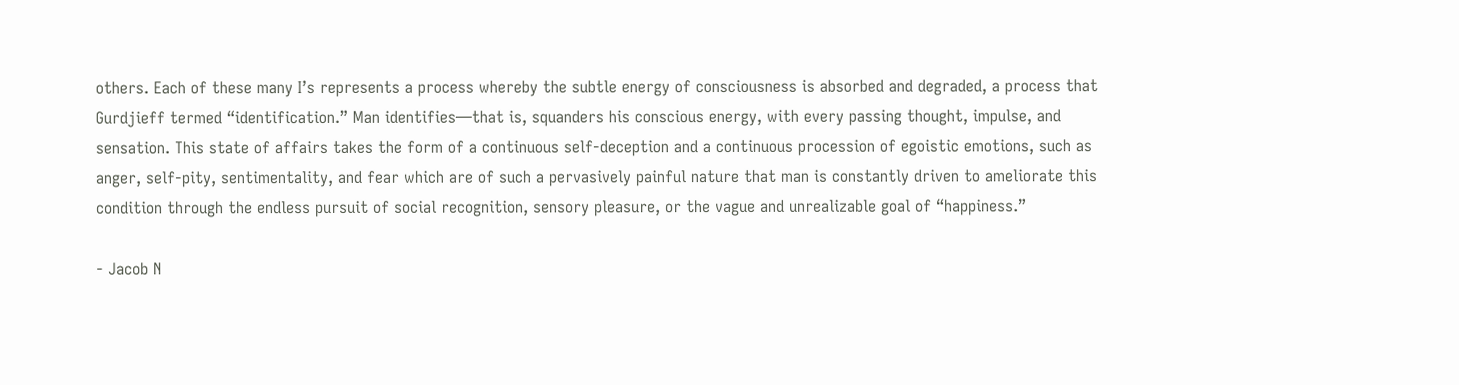others. Each of these many I’s represents a process whereby the subtle energy of consciousness is absorbed and degraded, a process that Gurdjieff termed “identification.” Man identifies—that is, squanders his conscious energy, with every passing thought, impulse, and sensation. This state of affairs takes the form of a continuous self-deception and a continuous procession of egoistic emotions, such as anger, self-pity, sentimentality, and fear which are of such a pervasively painful nature that man is constantly driven to ameliorate this condition through the endless pursuit of social recognition, sensory pleasure, or the vague and unrealizable goal of “happiness.”

- Jacob N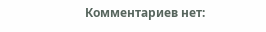Комментариев нет: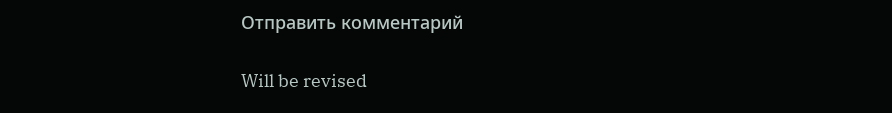Отправить комментарий

Will be revised